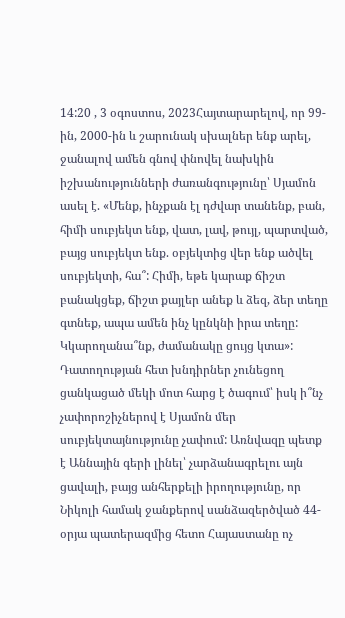14:20 , 3 օգոստոս, 2023Հայտարարելով, որ 99-ին, 2000-ին և շարունակ սխալներ ենք արել, ջանալով ամեն գնով փնովել նախկին իշխանությունների ժառանգությունը՝ Սյամոն ասել է. «Մենք, ինչքան էլ դժվար տանենք, բան, հիմի սուբյեկտ ենք, վատ, լավ, թույլ, պարտված, բայց սուբյեկտ ենք. օբյեկտից վեր ենք ածվել սուբյեկտի, հա՞: Հիմի, եթե կարաք ճիշտ բանակցեք, ճիշտ քայլեր անեք և ձեզ, ձեր տեղը գտնեք, ապա ամեն ինչ կընկնի իրա տեղը: Կկարողանա՞նք, ժամանակը ցույց կտա»:
Դատողության հետ խնդիրներ չունեցող ցանկացած մեկի մոտ հարց է ծագում՝ իսկ ի՞նչ չափորոշիչներով է Սյամոն մեր սուբյեկտայնությունը չափում: Առնվազը պետք է Աննային գերի լինել՝ չարձանագրելու այն ցավալի, բայց անհերքելի իրողությունը, որ Նիկոլի համակ ջանքերով սանձազերծված 44-օրյա պատերազմից հետո Հայաստանը ոչ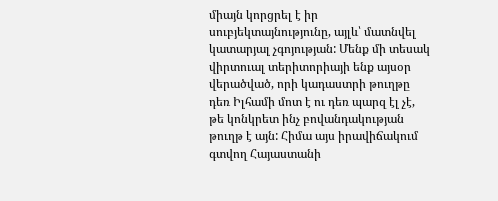միայն կորցրել է իր սուբյեկտայնությունը, այլև՝ մատնվել կատարյալ չգոյության: Մենք մի տեսակ վիրտուալ տերիտորիայի ենք այսօր վերածված, որի կադաստրի թուղթը դեռ Իլհամի մոտ է ու դեռ պարզ էլ չէ, թե կոնկրետ ինչ բովանդակության թուղթ է այն: Հիմա այս իրավիճակում գտվող Հայաստանի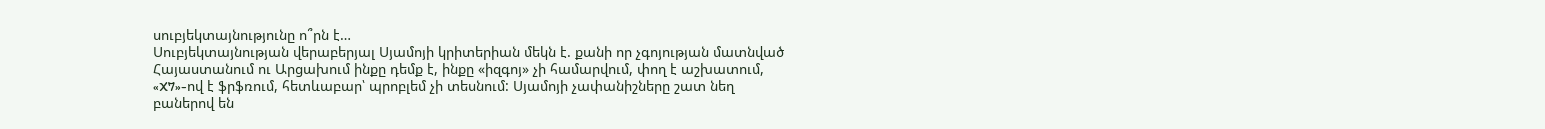սուբյեկտայնությունը ո՞րն է…
Սուբյեկտայնության վերաբերյալ Սյամոյի կրիտերիան մեկն է. քանի որ չգոյության մատնված Հայաստանում ու Արցախում ինքը դեմք է, ինքը «իզգոյ» չի համարվում, փող է աշխատում, «X7»-ով է ֆրֆռում, հետևաբար՝ պրոբլեմ չի տեսնում: Սյամոյի չափանիշները շատ նեղ բաներով են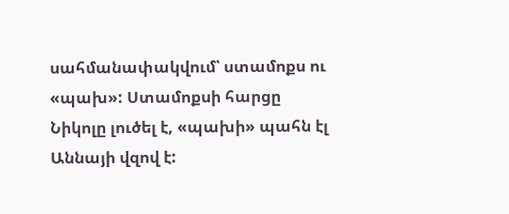սահմանափակվում՝ ստամոքս ու «պախ»: Ստամոքսի հարցը Նիկոլը լուծել է, «պախի» պահն էլ Աննայի վզով է: